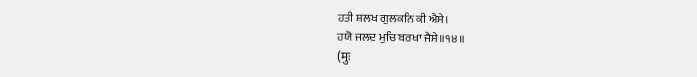ਹਤੀ ਸ਼ਲਖ ਗੁਲਕਨਿ ਕੀ ਐਸੇ।
ਹਯੋ ਜਲਦ ਮੁਚਿ ਬਰਖਾ ਜੈਸੇ॥੧੪॥
(मुः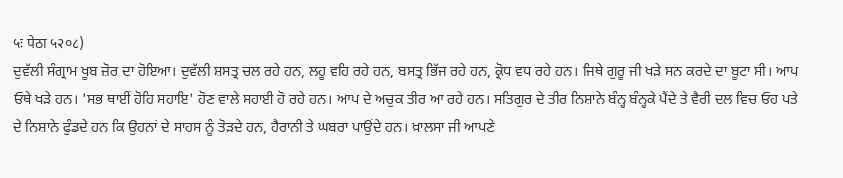५ः पेठा ५२०८)
ਦੁਵੱਲੀ ਸੰਗ੍ਰਾਮ ਖੂਬ ਜ਼ੋਰ ਦਾ ਹੋਇਆ। ਦੁਵੱਲੀ ਸ਼ਸਤ੍ਰ ਚਲ ਰਹੇ ਹਨ, ਲਹੂ ਵਹਿ ਰਹੇ ਹਨ, ਬਸਤ੍ਰ ਭਿੱਜ ਰਹੇ ਹਨ, ਕ੍ਰੋਧ ਵਧ ਰਹੇ ਹਨ। ਜਿਥੇ ਗੁਰੂ ਜੀ ਖੜੇ ਸਨ ਕਰਦੇ ਦਾ ਬੂਟਾ ਸੀ। ਆਪ ਓਥੇ ਖੜੇ ਹਨ। 'ਸਭ ਥਾਈਂ ਹੋਹਿ ਸਹਾਇ' ਹੋਣ ਵਾਲੇ ਸਹਾਈ ਹੋ ਰਹੇ ਹਨ। ਆਪ ਦੇ ਅਚੁਕ ਤੀਰ ਆ ਰਹੇ ਹਨ। ਸਤਿਗੁਰ ਦੇ ਤੀਰ ਨਿਸ਼ਾਨੇ ਬੰਨ੍ਹ ਬੰਨ੍ਹਕੇ ਪੈਂਦੇ ਤੇ ਵੈਰੀ ਦਲ ਵਿਚ ਓਹ ਪਤੇ ਦੇ ਨਿਸ਼ਾਨੇ ਫੁੰਡਦੇ ਹਨ ਕਿ ਉਹਨਾਂ ਦੇ ਸਾਹਸ ਨੂੰ ਤੋੜਦੇ ਹਨ, ਹੈਰਾਨੀ ਤੇ ਘਬਰਾ ਪਾਉਂਦੇ ਹਨ। ਖ਼ਾਲਸਾ ਜੀ ਆਪਣੇ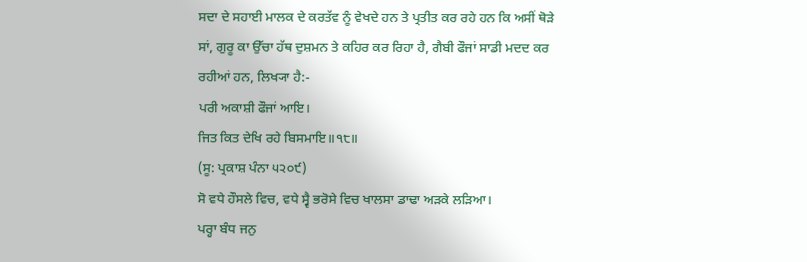ਸਦਾ ਦੇ ਸਹਾਈ ਮਾਲਕ ਦੇ ਕਰਤੱਵ ਨੂੰ ਵੇਖਦੇ ਹਨ ਤੇ ਪ੍ਰਤੀਤ ਕਰ ਰਹੇ ਹਨ ਕਿ ਅਸੀਂ ਥੋੜੇ ਸਾਂ, ਗੁਰੂ ਕਾ ਉੱਚਾ ਹੱਥ ਦੁਸ਼ਮਨ ਤੇ ਕਹਿਰ ਕਰ ਰਿਹਾ ਹੈ, ਗੈਬੀ ਫੌਜਾਂ ਸਾਡੀ ਮਦਦ ਕਰ ਰਹੀਆਂ ਹਨ, ਲਿਖ੍ਯਾ ਹੈ:-
ਪਰੀ ਅਕਾਸ਼ੀ ਫੌਜਾਂ ਆਇ।
ਜਿਤ ਕਿਤ ਦੇਖਿ ਰਹੇ ਬਿਸਮਾਇ॥੧੮॥
(ਸੂ: ਪ੍ਰਕਾਸ਼ ਪੰਨਾ ੫੨੦੯)
ਸੋ ਵਧੇ ਹੌਸਲੇ ਵਿਚ, ਵਧੇ ਸ੍ਵੈ ਭਰੋਸੇ ਵਿਚ ਖਾਲਸਾ ਡਾਢਾ ਅੜਕੇ ਲੜਿਆ।
ਪਰ੍ਹਾ ਬੰਧ ਜਨੁ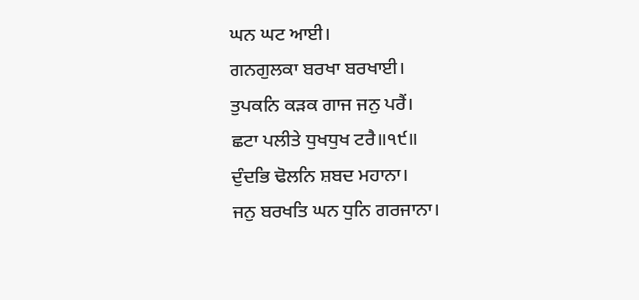ਘਨ ਘਟ ਆਈ।
ਗਨਗੁਲਕਾ ਬਰਖਾ ਬਰਖਾਈ।
ਤੁਪਕਨਿ ਕੜਕ ਗਾਜ ਜਨੁ ਪਰੈਂ।
ਛਟਾ ਪਲੀਤੇ ਧੁਖਧੁਖ ਟਰੈ॥੧੯॥
ਦੁੰਦਭਿ ਢੋਲਨਿ ਸ਼ਬਦ ਮਹਾਨਾ।
ਜਨੁ ਬਰਖਤਿ ਘਨ ਧੁਨਿ ਗਰਜਾਨਾ।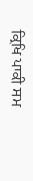ਕ੍ਰਿਖਿ ਪਾਕੀ ਸਮ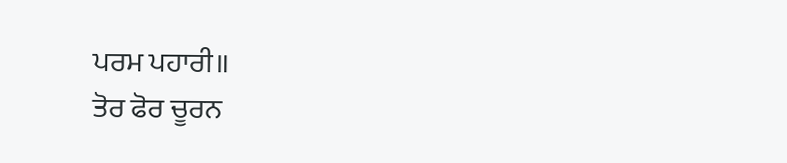ਪਰਮ ਪਹਾਰੀ॥
ਤੋਰ ਫੋਰ ਚੂਰਨ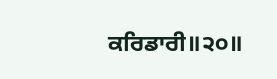ਕਰਿਡਾਰੀ॥੨੦॥